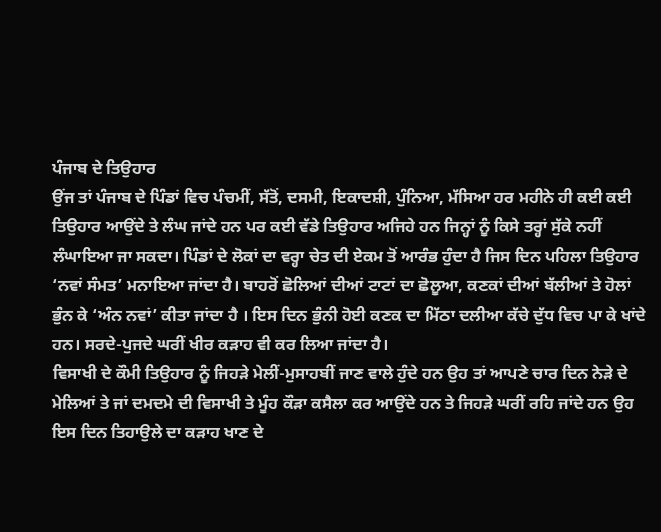ਪੰਜਾਬ ਦੇ ਤਿਉਹਾਰ
ਉਂਜ ਤਾਂ ਪੰਜਾਬ ਦੇ ਪਿੰਡਾਂ ਵਿਚ ਪੰਚਮੀਂ, ਸੱਤੋਂ, ਦਸਮੀ, ਇਕਾਦਸ਼ੀ, ਪੁੰਨਿਆ, ਮੱਸਿਆ ਹਰ ਮਹੀਨੇ ਹੀ ਕਈ ਕਈ ਤਿਉਹਾਰ ਆਉਂਦੇ ਤੇ ਲੰਘ ਜਾਂਦੇ ਹਨ ਪਰ ਕਈ ਵੱਡੇ ਤਿਉਹਾਰ ਅਜਿਹੇ ਹਨ ਜਿਨ੍ਹਾਂ ਨੂੰ ਕਿਸੇ ਤਰ੍ਹਾਂ ਸੁੱਕੇ ਨਹੀਂ ਲੰਘਾਇਆ ਜਾ ਸਕਦਾ। ਪਿੰਡਾਂ ਦੇ ਲੋਕਾਂ ਦਾ ਵਰ੍ਹਾ ਚੇਤ ਦੀ ਏਕਮ ਤੋਂ ਆਰੰਭ ਹੁੰਦਾ ਹੈ ਜਿਸ ਦਿਨ ਪਹਿਲਾ ਤਿਉਹਾਰ ‘ਨਵਾਂ ਸੰਮਤ’ ਮਨਾਇਆ ਜਾਂਦਾ ਹੈ। ਬਾਹਰੋਂ ਛੋਲਿਆਂ ਦੀਆਂ ਟਾਟਾਂ ਦਾ ਛੋਲੂਆ, ਕਣਕਾਂ ਦੀਆਂ ਬੱਲੀਆਂ ਤੇ ਹੋਲਾਂ ਭੁੰਨ ਕੇ ‘ਅੰਨ ਨਵਾਂ’ ਕੀਤਾ ਜਾਂਦਾ ਹੈ । ਇਸ ਦਿਨ ਭੁੰਨੀ ਹੋਈ ਕਣਕ ਦਾ ਮਿੱਠਾ ਦਲੀਆ ਕੱਚੇ ਦੁੱਧ ਵਿਚ ਪਾ ਕੇ ਖਾਂਦੇ ਹਨ। ਸਰਦੇ-ਪੁਜਦੇ ਘਰੀਂ ਖੀਰ ਕੜਾਹ ਵੀ ਕਰ ਲਿਆ ਜਾਂਦਾ ਹੈ।
ਵਿਸਾਖੀ ਦੇ ਕੌਮੀ ਤਿਉਹਾਰ ਨੂੰ ਜਿਹੜੇ ਮੇਲੀਂ-ਮੁਸਾਹਬੀਂ ਜਾਣ ਵਾਲੇ ਹੁੰਦੇ ਹਨ ਉਹ ਤਾਂ ਆਪਣੇ ਚਾਰ ਦਿਨ ਨੇੜੇ ਦੇ ਮੇਲਿਆਂ ਤੇ ਜਾਂ ਦਮਦਮੇ ਦੀ ਵਿਸਾਖੀ ਤੇ ਮੂੰਹ ਕੌੜਾ ਕਸੈਲਾ ਕਰ ਆਉਂਦੇ ਹਨ ਤੇ ਜਿਹੜੇ ਘਰੀਂ ਰਹਿ ਜਾਂਦੇ ਹਨ ਉਹ ਇਸ ਦਿਨ ਤਿਹਾਉਲੇ ਦਾ ਕੜਾਹ ਖਾਣ ਦੇ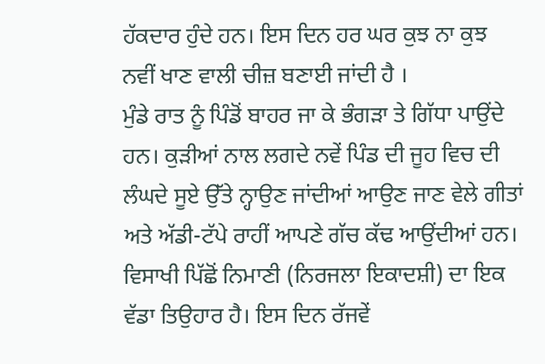ਹੱਕਦਾਰ ਹੁੰਦੇ ਹਨ। ਇਸ ਦਿਨ ਹਰ ਘਰ ਕੁਝ ਨਾ ਕੁਝ ਨਵੀਂ ਖਾਣ ਵਾਲੀ ਚੀਜ਼ ਬਣਾਈ ਜਾਂਦੀ ਹੈ ।
ਮੁੰਡੇ ਰਾਤ ਨੂੰ ਪਿੰਡੋਂ ਬਾਹਰ ਜਾ ਕੇ ਭੰਗੜਾ ਤੇ ਗਿੱਧਾ ਪਾਉਂਦੇ ਹਨ। ਕੁੜੀਆਂ ਨਾਲ ਲਗਦੇ ਨਵੇਂ ਪਿੰਡ ਦੀ ਜੂਹ ਵਿਚ ਦੀ ਲੰਘਦੇ ਸੂਏ ਉੱਤੇ ਨ੍ਹਾਉਣ ਜਾਂਦੀਆਂ ਆਉਣ ਜਾਣ ਵੇਲੇ ਗੀਤਾਂ ਅਤੇ ਅੱਡੀ-ਟੱਪੇ ਰਾਹੀਂ ਆਪਣੇ ਗੱਚ ਕੱਢ ਆਉਂਦੀਆਂ ਹਨ। ਵਿਸਾਖੀ ਪਿੱਛੋਂ ਨਿਮਾਣੀ (ਨਿਰਜਲਾ ਇਕਾਦਸ਼ੀ) ਦਾ ਇਕ ਵੱਡਾ ਤਿਉਹਾਰ ਹੈ। ਇਸ ਦਿਨ ਰੱਜਵੇਂ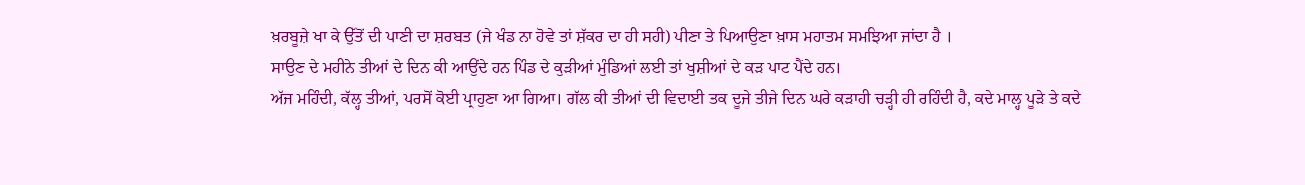ਖ਼ਰਬੂਜ਼ੇ ਖਾ ਕੇ ਉੱਤੋਂ ਦੀ ਪਾਣੀ ਦਾ ਸ਼ਰਬਤ (ਜੇ ਖੰਡ ਨਾ ਹੋਵੇ ਤਾਂ ਸ਼ੱਕਰ ਦਾ ਹੀ ਸਹੀ) ਪੀਣਾ ਤੇ ਪਿਆਉਣਾ ਖ਼ਾਸ ਮਹਾਤਮ ਸਮਝਿਆ ਜਾਂਦਾ ਹੈ ।
ਸਾਉਣ ਦੇ ਮਹੀਨੇ ਤੀਆਂ ਦੇ ਦਿਨ ਕੀ ਆਉਂਦੇ ਹਨ ਪਿੰਡ ਦੇ ਕੁੜੀਆਂ ਮੁੰਡਿਆਂ ਲਈ ਤਾਂ ਖੁਸ਼ੀਆਂ ਦੇ ਕੜ ਪਾਟ ਪੈਂਦੇ ਹਨ।
ਅੱਜ ਮਹਿੰਦੀ, ਕੱਲ੍ਹ ਤੀਆਂ, ਪਰਸੋਂ ਕੋਈ ਪ੍ਰਾਹੁਣਾ ਆ ਗਿਆ। ਗੱਲ ਕੀ ਤੀਆਂ ਦੀ ਵਿਦਾਈ ਤਕ ਦੂਜੇ ਤੀਜੇ ਦਿਨ ਘਰੇ ਕੜਾਹੀ ਚੜ੍ਹੀ ਹੀ ਰਹਿੰਦੀ ਹੈ, ਕਦੇ ਮਾਲ੍ਹ ਪੂੜੇ ਤੇ ਕਦੇ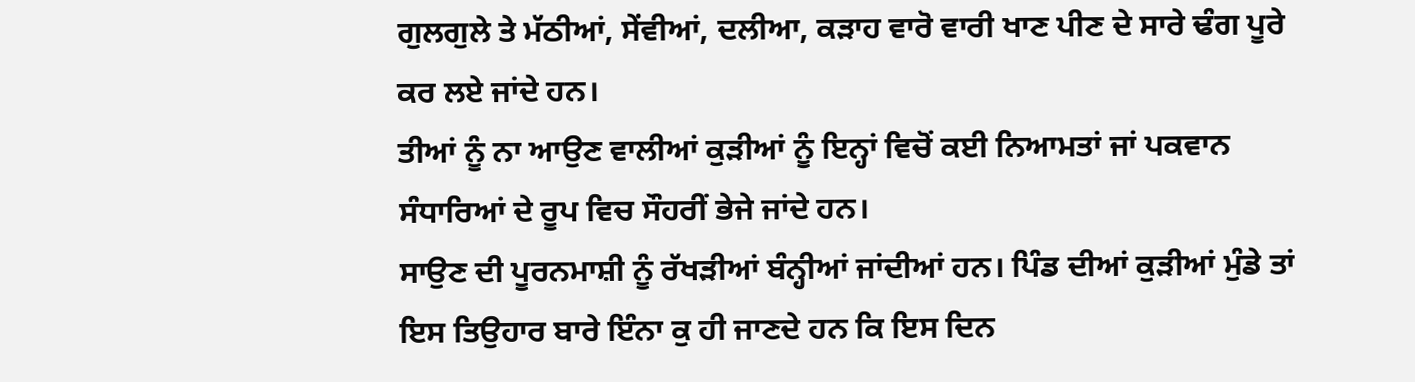ਗੁਲਗੁਲੇ ਤੇ ਮੱਠੀਆਂ, ਸੇਂਵੀਆਂ, ਦਲੀਆ, ਕੜਾਹ ਵਾਰੋ ਵਾਰੀ ਖਾਣ ਪੀਣ ਦੇ ਸਾਰੇ ਢੰਗ ਪੂਰੇ ਕਰ ਲਏ ਜਾਂਦੇ ਹਨ।
ਤੀਆਂ ਨੂੰ ਨਾ ਆਉਣ ਵਾਲੀਆਂ ਕੁੜੀਆਂ ਨੂੰ ਇਨ੍ਹਾਂ ਵਿਚੋਂ ਕਈ ਨਿਆਮਤਾਂ ਜਾਂ ਪਕਵਾਨ ਸੰਧਾਰਿਆਂ ਦੇ ਰੂਪ ਵਿਚ ਸੌਹਰੀਂ ਭੇਜੇ ਜਾਂਦੇ ਹਨ।
ਸਾਉਣ ਦੀ ਪੂਰਨਮਾਸ਼ੀ ਨੂੰ ਰੱਖੜੀਆਂ ਬੰਨ੍ਹੀਆਂ ਜਾਂਦੀਆਂ ਹਨ। ਪਿੰਡ ਦੀਆਂ ਕੁੜੀਆਂ ਮੁੰਡੇ ਤਾਂ ਇਸ ਤਿਉਹਾਰ ਬਾਰੇ ਇੰਨਾ ਕੁ ਹੀ ਜਾਣਦੇ ਹਨ ਕਿ ਇਸ ਦਿਨ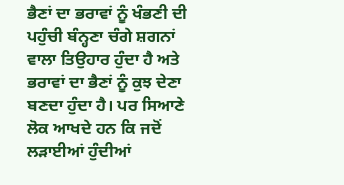ਭੈਣਾਂ ਦਾ ਭਰਾਵਾਂ ਨੂੰ ਖੰਭਣੀ ਦੀ ਪਹੁੰਚੀ ਬੰਨ੍ਹਣਾ ਚੰਗੇ ਸ਼ਗਨਾਂ ਵਾਲਾ ਤਿਉਹਾਰ ਹੁੰਦਾ ਹੈ ਅਤੇ ਭਰਾਵਾਂ ਦਾ ਭੈਣਾਂ ਨੂੰ ਕੁਝ ਦੇਣਾ ਬਣਦਾ ਹੁੰਦਾ ਹੈ। ਪਰ ਸਿਆਣੇ ਲੋਕ ਆਖਦੇ ਹਨ ਕਿ ਜਦੋਂ ਲੜਾਈਆਂ ਹੁੰਦੀਆਂ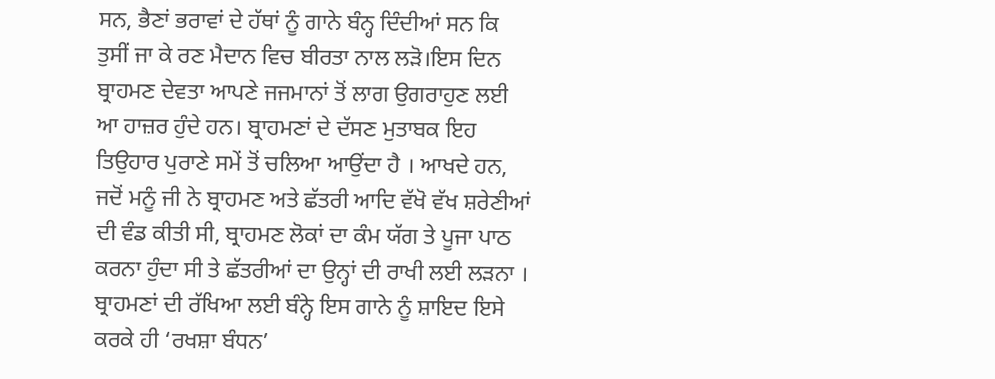ਸਨ, ਭੈਣਾਂ ਭਰਾਵਾਂ ਦੇ ਹੱਥਾਂ ਨੂੰ ਗਾਨੇ ਬੰਨ੍ਹ ਦਿੰਦੀਆਂ ਸਨ ਕਿ ਤੁਸੀਂ ਜਾ ਕੇ ਰਣ ਮੈਦਾਨ ਵਿਚ ਬੀਰਤਾ ਨਾਲ ਲੜੋ।ਇਸ ਦਿਨ ਬ੍ਰਾਹਮਣ ਦੇਵਤਾ ਆਪਣੇ ਜਜਮਾਨਾਂ ਤੋਂ ਲਾਗ ਉਗਰਾਹੁਣ ਲਈ ਆ ਹਾਜ਼ਰ ਹੁੰਦੇ ਹਨ। ਬ੍ਰਾਹਮਣਾਂ ਦੇ ਦੱਸਣ ਮੁਤਾਬਕ ਇਹ ਤਿਉਹਾਰ ਪੁਰਾਣੇ ਸਮੇਂ ਤੋਂ ਚਲਿਆ ਆਉਂਦਾ ਹੈ । ਆਖਦੇ ਹਨ, ਜਦੋਂ ਮਨੂੰ ਜੀ ਨੇ ਬ੍ਰਾਹਮਣ ਅਤੇ ਛੱਤਰੀ ਆਦਿ ਵੱਖੋ ਵੱਖ ਸ਼ਰੇਣੀਆਂ ਦੀ ਵੰਡ ਕੀਤੀ ਸੀ, ਬ੍ਰਾਹਮਣ ਲੋਕਾਂ ਦਾ ਕੰਮ ਯੱਗ ਤੇ ਪੂਜਾ ਪਾਠ ਕਰਨਾ ਹੁੰਦਾ ਸੀ ਤੇ ਛੱਤਰੀਆਂ ਦਾ ਉਨ੍ਹਾਂ ਦੀ ਰਾਖੀ ਲਈ ਲੜਨਾ । ਬ੍ਰਾਹਮਣਾਂ ਦੀ ਰੱਖਿਆ ਲਈ ਬੰਨ੍ਹੇ ਇਸ ਗਾਨੇ ਨੂੰ ਸ਼ਾਇਦ ਇਸੇ ਕਰਕੇ ਹੀ ‘ਰਖਸ਼ਾ ਬੰਧਨ’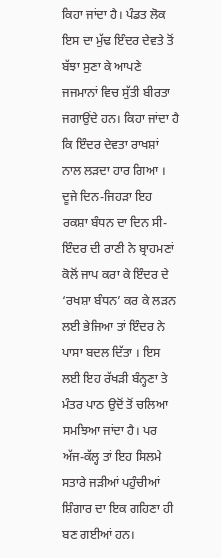ਕਿਹਾ ਜਾਂਦਾ ਹੈ। ਪੰਡਤ ਲੋਕ ਇਸ ਦਾ ਮੁੱਢ ਇੰਦਰ ਦੇਵਤੇ ਤੋਂ ਬੱਝਾ ਸੁਣਾ ਕੇ ਆਪਣੇ ਜਜਮਾਨਾਂ ਵਿਚ ਸੁੱਤੀ ਬੀਰਤਾ ਜਗਾਉਂਦੇ ਹਨ। ਕਿਹਾ ਜਾਂਦਾ ਹੈ ਕਿ ਇੰਦਰ ਦੇਵਤਾ ਰਾਖਸ਼ਾਂ ਨਾਲ ਲੜਦਾ ਹਾਰ ਗਿਆ । ਦੂਜੇ ਦਿਨ-ਜਿਹੜਾ ਇਹ ਰਕਸ਼ਾ ਬੰਧਨ ਦਾ ਦਿਨ ਸੀ- ਇੰਦਰ ਦੀ ਰਾਣੀ ਨੇ ਬ੍ਰਾਹਮਣਾਂ ਕੋਲੋਂ ਜਾਪ ਕਰਾ ਕੇ ਇੰਦਰ ਦੇ ‘ਰਖਸ਼ਾ ਬੰਧਨ’ ਕਰ ਕੇ ਲੜਨ ਲਈ ਭੇਜਿਆ ਤਾਂ ਇੰਦਰ ਨੇ ਪਾਸਾ ਬਦਲ ਦਿੱਤਾ । ਇਸ ਲਈ ਇਹ ਰੱਖੜੀ ਬੰਨ੍ਹਣਾ ਤੇ ਮੰਤਰ ਪਾਠ ਉਦੋਂ ਤੋਂ ਚਲਿਆ ਸਮਝਿਆ ਜਾਂਦਾ ਹੈ। ਪਰ ਅੱਜ-ਕੱਲ੍ਹ ਤਾਂ ਇਹ ਸਿਲਮੇ ਸਤਾਰੇ ਜੜੀਆਂ ਪਹੁੰਚੀਆਂ ਸ਼ਿੰਗਾਰ ਦਾ ਇਕ ਗਹਿਣਾ ਹੀ ਬਣ ਗਈਆਂ ਹਨ।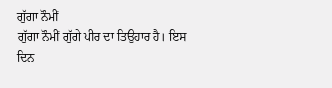ਗੁੱਗਾ ਨੌਮੀਂ
ਗੁੱਗਾ ਨੌਮੀਂ ਗੁੱਗੇ ਪੀਰ ਦਾ ਤਿਉਹਾਰ ਹੈ। ਇਸ ਦਿਨ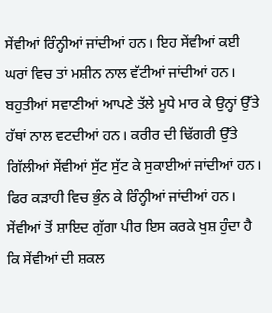ਸੇਂਵੀਆਂ ਰਿੰਨ੍ਹੀਆਂ ਜਾਂਦੀਆਂ ਹਨ। ਇਹ ਸੇਂਵੀਆਂ ਕਈ ਘਰਾਂ ਵਿਚ ਤਾਂ ਮਸ਼ੀਨ ਨਾਲ ਵੱਟੀਆਂ ਜਾਂਦੀਆਂ ਹਨ। ਬਹੁਤੀਆਂ ਸਵਾਣੀਆਂ ਆਪਣੇ ਤੱਲੇ ਮੂਧੇ ਮਾਰ ਕੇ ਉਨ੍ਹਾਂ ਉੱਤੇ ਹੱਥਾਂ ਨਾਲ ਵਟਦੀਆਂ ਹਨ। ਕਰੀਰ ਦੀ ਢਿੱਗਰੀ ਉੱਤੇ ਗਿੱਲੀਆਂ ਸੇਂਵੀਆਂ ਸੁੱਟ ਸੁੱਟ ਕੇ ਸੁਕਾਈਆਂ ਜਾਂਦੀਆਂ ਹਨ। ਫਿਰ ਕੜਾਹੀ ਵਿਚ ਭੁੰਨ ਕੇ ਰਿੰਨ੍ਹੀਆਂ ਜਾਂਦੀਆਂ ਹਨ। ਸੇਂਵੀਆਂ ਤੋਂ ਸ਼ਾਇਦ ਗੁੱਗਾ ਪੀਰ ਇਸ ਕਰਕੇ ਖੁਸ਼ ਹੁੰਦਾ ਹੈ ਕਿ ਸੇਂਵੀਆਂ ਦੀ ਸ਼ਕਲ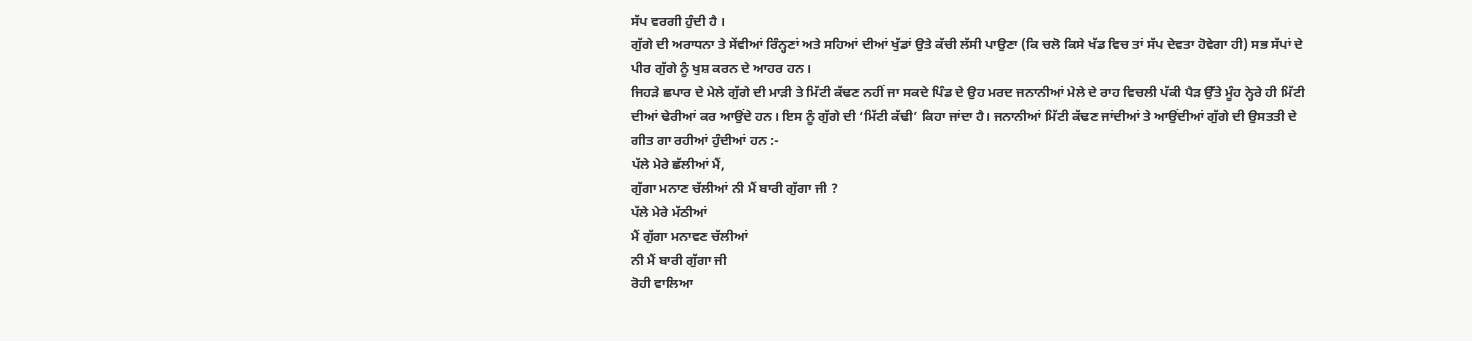ਸੱਪ ਵਰਗੀ ਹੁੰਦੀ ਹੈ ।
ਗੁੱਗੇ ਦੀ ਅਰਾਧਨਾ ਤੇ ਸੇਂਵੀਆਂ ਰਿੰਨ੍ਹਣਾਂ ਅਤੇ ਸਹਿਆਂ ਦੀਆਂ ਖੁੱਡਾਂ ਉਤੇ ਕੱਚੀ ਲੱਸੀ ਪਾਉਣਾ (ਕਿ ਚਲੋ ਕਿਸੇ ਖੱਡ ਵਿਚ ਤਾਂ ਸੱਪ ਦੇਵਤਾ ਹੋਵੇਗਾ ਹੀ) ਸਭ ਸੱਪਾਂ ਦੇ ਪੀਰ ਗੁੱਗੇ ਨੂੰ ਖੁਸ਼ ਕਰਨ ਦੇ ਆਹਰ ਹਨ।
ਜਿਹੜੇ ਛਪਾਰ ਦੇ ਮੇਲੇ ਗੁੱਗੇ ਦੀ ਮਾੜੀ ਤੇ ਮਿੱਟੀ ਕੱਢਣ ਨਹੀਂ ਜਾ ਸਕਦੇ ਪਿੰਡ ਦੇ ਉਹ ਮਰਦ ਜਨਾਨੀਆਂ ਮੇਲੇ ਦੇ ਰਾਹ ਵਿਚਲੀ ਪੱਕੀ ਪੈੜ ਉੱਤੇ ਮੂੰਹ ਨ੍ਹੇਰੇ ਹੀ ਮਿੱਟੀ ਦੀਆਂ ਢੇਰੀਆਂ ਕਰ ਆਉਂਦੇ ਹਨ। ਇਸ ਨੂੰ ਗੁੱਗੇ ਦੀ ‘ਮਿੱਟੀ ਕੱਢੀ’ ਕਿਹਾ ਜਾਂਦਾ ਹੈ। ਜਨਾਨੀਆਂ ਮਿੱਟੀ ਕੱਢਣ ਜਾਂਦੀਆਂ ਤੇ ਆਉਂਦੀਆਂ ਗੁੱਗੇ ਦੀ ਉਸਤਤੀ ਦੇ ਗੀਤ ਗਾ ਰਹੀਆਂ ਹੁੰਦੀਆਂ ਹਨ :-
ਪੱਲੇ ਮੇਰੇ ਛੱਲੀਆਂ ਮੈਂ,
ਗੁੱਗਾ ਮਨਾਣ ਚੱਲੀਆਂ ਨੀ ਮੈਂ ਬਾਰੀ ਗੁੱਗਾ ਜੀ ?
ਪੱਲੇ ਮੇਰੇ ਮੱਠੀਆਂ
ਮੈਂ ਗੁੱਗਾ ਮਨਾਵਣ ਚੱਲੀਆਂ
ਨੀ ਮੈਂ ਬਾਰੀ ਗੁੱਗਾ ਜੀ
ਰੋਹੀ ਵਾਲਿਆ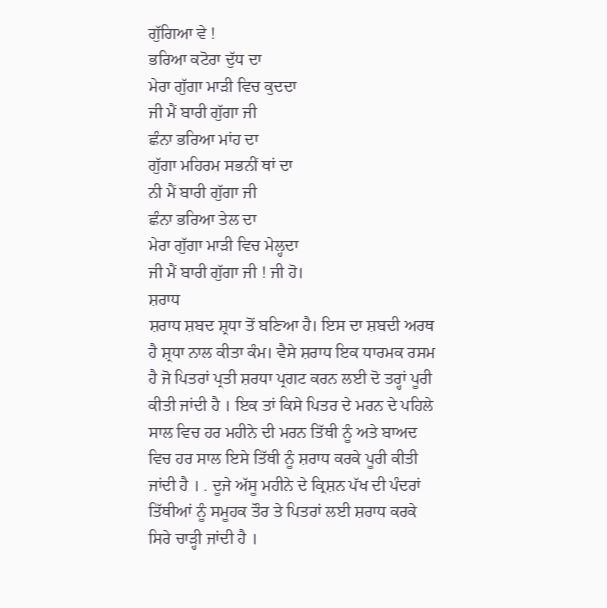ਗੁੱਗਿਆ ਵੇ !
ਭਰਿਆ ਕਟੋਰਾ ਦੁੱਧ ਦਾ
ਮੇਰਾ ਗੁੱਗਾ ਮਾੜੀ ਵਿਚ ਕੁਦਦਾ
ਜੀ ਮੈਂ ਬਾਰੀ ਗੁੱਗਾ ਜੀ
ਛੰਨਾ ਭਰਿਆ ਮਾਂਹ ਦਾ
ਗੁੱਗਾ ਮਹਿਰਮ ਸਭਨੀਂ ਥਾਂ ਦਾ
ਨੀ ਮੈਂ ਬਾਰੀ ਗੁੱਗਾ ਜੀ
ਛੰਨਾ ਭਰਿਆ ਤੇਲ ਦਾ
ਮੇਰਾ ਗੁੱਗਾ ਮਾੜੀ ਵਿਚ ਮੇਲ੍ਹਦਾ
ਜੀ ਮੈਂ ਬਾਰੀ ਗੁੱਗਾ ਜੀ ! ਜੀ ਹੋ।
ਸ਼ਰਾਧ
ਸ਼ਰਾਧ ਸ਼ਬਦ ਸ਼੍ਰਧਾ ਤੋਂ ਬਣਿਆ ਹੈ। ਇਸ ਦਾ ਸ਼ਬਦੀ ਅਰਥ ਹੈ ਸ਼੍ਰਧਾ ਨਾਲ ਕੀਤਾ ਕੰਮ। ਵੈਸੇ ਸ਼ਰਾਧ ਇਕ ਧਾਰਮਕ ਰਸਮ ਹੈ ਜੋ ਪਿਤਰਾਂ ਪ੍ਰਤੀ ਸ਼ਰਧਾ ਪ੍ਰਗਟ ਕਰਨ ਲਈ ਦੋ ਤਰ੍ਹਾਂ ਪੂਰੀ ਕੀਤੀ ਜਾਂਦੀ ਹੈ । ਇਕ ਤਾਂ ਕਿਸੇ ਪਿਤਰ ਦੇ ਮਰਨ ਦੇ ਪਹਿਲੇ ਸਾਲ ਵਿਚ ਹਰ ਮਹੀਨੇ ਦੀ ਮਰਨ ਤਿੱਥੀ ਨੂੰ ਅਤੇ ਬਾਅਦ ਵਿਚ ਹਰ ਸਾਲ ਇਸੇ ਤਿੱਥੀ ਨੂੰ ਸ਼ਰਾਧ ਕਰਕੇ ਪੂਰੀ ਕੀਤੀ ਜਾਂਦੀ ਹੈ । . ਦੂਜੇ ਅੱਸੂ ਮਹੀਨੇ ਦੇ ਕ੍ਰਿਸ਼ਨ ਪੱਖ ਦੀ ਪੰਦਰਾਂ ਤਿੱਥੀਆਂ ਨੂੰ ਸਮੂਹਕ ਤੌਰ ਤੇ ਪਿਤਰਾਂ ਲਈ ਸ਼ਰਾਧ ਕਰਕੇ ਸਿਰੇ ਚਾੜ੍ਹੀ ਜਾਂਦੀ ਹੈ ।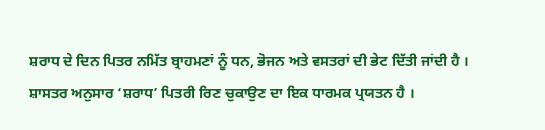ਸ਼ਰਾਧ ਦੇ ਦਿਨ ਪਿਤਰ ਨਮਿੱਤ ਬ੍ਰਾਹਮਣਾਂ ਨੂੰ ਧਨ, ਭੋਜਨ ਅਤੇ ਵਸਤਰਾਂ ਦੀ ਭੇਟ ਦਿੱਤੀ ਜਾਂਦੀ ਹੈ । ਸ਼ਾਸਤਰ ਅਨੁਸਾਰ ‘ਸ਼ਰਾਧ’ ਪਿਤਰੀ ਰਿਣ ਚੁਕਾਉਣ ਦਾ ਇਕ ਧਾਰਮਕ ਪ੍ਰਯਤਨ ਹੈ ।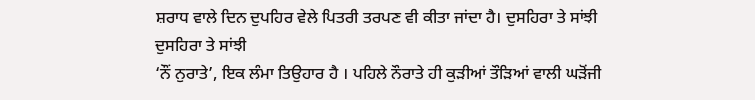ਸ਼ਰਾਧ ਵਾਲੇ ਦਿਨ ਦੁਪਹਿਰ ਵੇਲੇ ਪਿਤਰੀ ਤਰਪਣ ਵੀ ਕੀਤਾ ਜਾਂਦਾ ਹੈ। ਦੁਸਹਿਰਾ ਤੇ ਸਾਂਝੀ
ਦੁਸਹਿਰਾ ਤੇ ਸਾਂਝੀ
‘ਨੌਂ ਨੁਰਾਤੇ’, ਇਕ ਲੰਮਾ ਤਿਉਹਾਰ ਹੈ । ਪਹਿਲੇ ਨੌਰਾਤੇ ਹੀ ਕੁੜੀਆਂ ਤੌੜਿਆਂ ਵਾਲੀ ਘੜੋਂਜੀ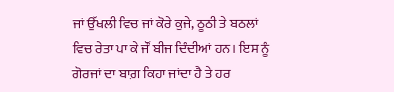ਜਾਂ ਉੱਖਲੀ ਵਿਚ ਜਾਂ ਕੋਰੇ ਕੁਜੇ, ਠੂਠੀ ਤੇ ਬਠਲਾਂ ਵਿਚ ਰੇਤਾ ਪਾ ਕੇ ਜੌਂ ਬੀਜ ਦਿੰਦੀਆਂ ਹਨ। ਇਸ ਨੂੰ ਗੋਰਜਾਂ ਦਾ ਬਾਗ਼ ਕਿਹਾ ਜਾਂਦਾ ਹੈ ਤੇ ਹਰ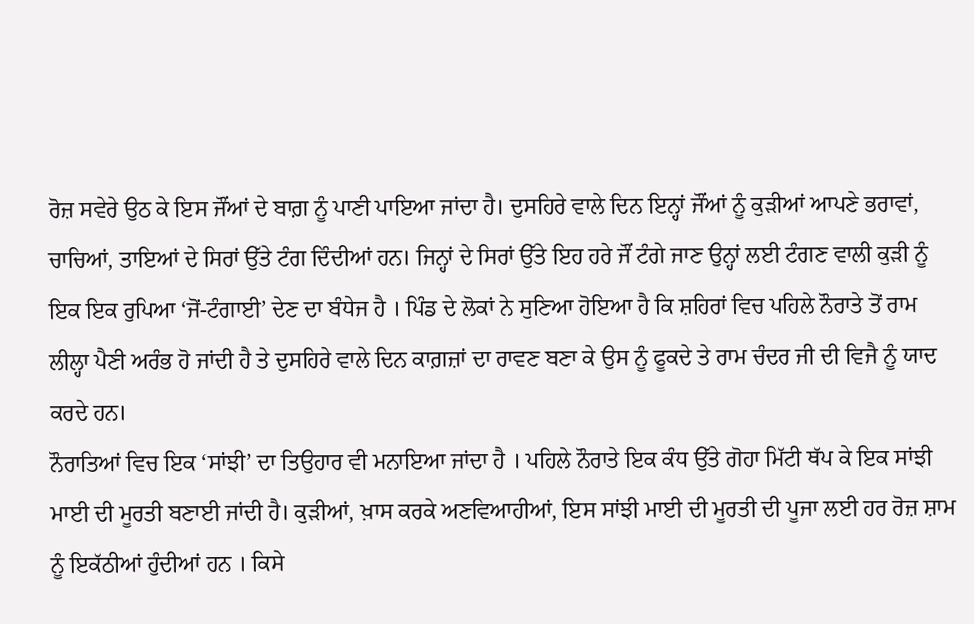ਰੋਜ਼ ਸਵੇਰੇ ਉਠ ਕੇ ਇਸ ਜੌਂਆਂ ਦੇ ਬਾਗ਼ ਨੂੰ ਪਾਣੀ ਪਾਇਆ ਜਾਂਦਾ ਹੈ। ਦੁਸਹਿਰੇ ਵਾਲੇ ਦਿਨ ਇਨ੍ਹਾਂ ਜੌਂਆਂ ਨੂੰ ਕੁੜੀਆਂ ਆਪਣੇ ਭਰਾਵਾਂ, ਚਾਚਿਆਂ, ਤਾਇਆਂ ਦੇ ਸਿਰਾਂ ਉੱਤੇ ਟੰਗ ਦਿੰਦੀਆਂ ਹਨ। ਜਿਨ੍ਹਾਂ ਦੇ ਸਿਰਾਂ ਉੱਤੇ ਇਹ ਹਰੇ ਜੌਂ ਟੰਗੇ ਜਾਣ ਉਨ੍ਹਾਂ ਲਈ ਟੰਗਣ ਵਾਲੀ ਕੁੜੀ ਨੂੰ ਇਕ ਇਕ ਰੁਪਿਆ ‘ਜੋਂ-ਟੰਗਾਈ’ ਦੇਣ ਦਾ ਬੰਧੇਜ ਹੈ । ਪਿੰਡ ਦੇ ਲੋਕਾਂ ਨੇ ਸੁਣਿਆ ਹੋਇਆ ਹੈ ਕਿ ਸ਼ਹਿਰਾਂ ਵਿਚ ਪਹਿਲੇ ਨੌਰਾਤੇ ਤੋਂ ਰਾਮ ਲੀਲ੍ਹਾ ਪੈਣੀ ਅਰੰਭ ਹੋ ਜਾਂਦੀ ਹੈ ਤੇ ਦੁਸਹਿਰੇ ਵਾਲੇ ਦਿਨ ਕਾਗ਼ਜ਼ਾਂ ਦਾ ਰਾਵਣ ਬਣਾ ਕੇ ਉਸ ਨੂੰ ਫੂਕਦੇ ਤੇ ਰਾਮ ਚੰਦਰ ਜੀ ਦੀ ਵਿਜੈ ਨੂੰ ਯਾਦ ਕਰਦੇ ਹਨ।
ਨੌਰਾਤਿਆਂ ਵਿਚ ਇਕ ‘ਸਾਂਝੀ’ ਦਾ ਤਿਉਹਾਰ ਵੀ ਮਨਾਇਆ ਜਾਂਦਾ ਹੈ । ਪਹਿਲੇ ਨੌਰਾਤੇ ਇਕ ਕੰਧ ਉੱਤੇ ਗੋਹਾ ਮਿੱਟੀ ਥੱਪ ਕੇ ਇਕ ਸਾਂਝੀ ਮਾਈ ਦੀ ਮੂਰਤੀ ਬਣਾਈ ਜਾਂਦੀ ਹੈ। ਕੁੜੀਆਂ, ਖ਼ਾਸ ਕਰਕੇ ਅਣਵਿਆਹੀਆਂ, ਇਸ ਸਾਂਝੀ ਮਾਈ ਦੀ ਮੂਰਤੀ ਦੀ ਪੂਜਾ ਲਈ ਹਰ ਰੋਜ਼ ਸ਼ਾਮ ਨੂੰ ਇਕੱਠੀਆਂ ਹੁੰਦੀਆਂ ਹਨ । ਕਿਸੇ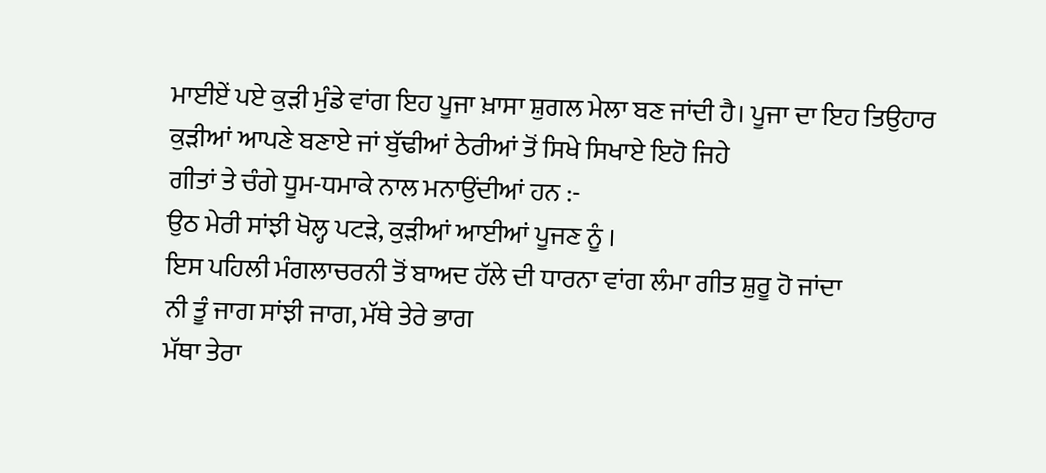ਮਾਈਏਂ ਪਏ ਕੁੜੀ ਮੁੰਡੇ ਵਾਂਗ ਇਹ ਪੂਜਾ ਖ਼ਾਸਾ ਸ਼ੁਗਲ ਮੇਲਾ ਬਣ ਜਾਂਦੀ ਹੈ। ਪੂਜਾ ਦਾ ਇਹ ਤਿਉਹਾਰ ਕੁੜੀਆਂ ਆਪਣੇ ਬਣਾਏ ਜਾਂ ਬੁੱਢੀਆਂ ਠੇਰੀਆਂ ਤੋਂ ਸਿਖੇ ਸਿਖਾਏ ਇਹੋ ਜਿਹੇ
ਗੀਤਾਂ ਤੇ ਚੰਗੇ ਧੂਮ-ਧਮਾਕੇ ਨਾਲ ਮਨਾਉਂਦੀਆਂ ਹਨ :-
ਉਠ ਮੇਰੀ ਸਾਂਝੀ ਖੋਲ੍ਹ ਪਟੜੇ, ਕੁੜੀਆਂ ਆਈਆਂ ਪੂਜਣ ਨੂੰ ।
ਇਸ ਪਹਿਲੀ ਮੰਗਲਾਚਰਨੀ ਤੋਂ ਬਾਅਦ ਹੱਲੇ ਦੀ ਧਾਰਨਾ ਵਾਂਗ ਲੰਮਾ ਗੀਤ ਸ਼ੁਰੂ ਹੋ ਜਾਂਦਾ
ਨੀ ਤੂੰ ਜਾਗ ਸਾਂਝੀ ਜਾਗ, ਮੱਥੇ ਤੇਰੇ ਭਾਗ
ਮੱਥਾ ਤੇਰਾ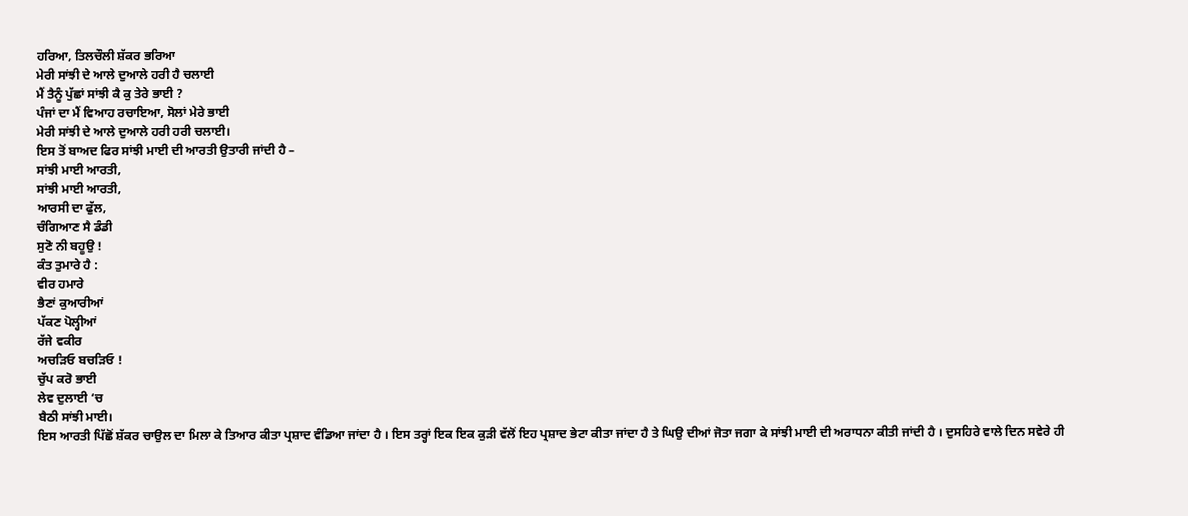ਹਰਿਆ, ਤਿਲਚੌਲੀ ਸ਼ੱਕਰ ਭਰਿਆ
ਮੇਰੀ ਸਾਂਝੀ ਦੇ ਆਲੇ ਦੁਆਲੇ ਹਰੀ ਹੈ ਚਲਾਈ
ਮੈਂ ਤੈਨੂੰ ਪੁੱਛਾਂ ਸਾਂਝੀ ਕੈ ਕੁ ਤੇਰੇ ਭਾਈ ?
ਪੰਜਾਂ ਦਾ ਮੈਂ ਵਿਆਹ ਰਚਾਇਆ, ਸੋਲਾਂ ਮੇਰੇ ਭਾਈ
ਮੇਰੀ ਸਾਂਝੀ ਦੇ ਆਲੇ ਦੁਆਲੇ ਹਰੀ ਹਰੀ ਚਲਾਈ।
ਇਸ ਤੋਂ ਬਾਅਦ ਫਿਰ ਸਾਂਝੀ ਮਾਈ ਦੀ ਆਰਤੀ ਉਤਾਰੀ ਜਾਂਦੀ ਹੈ –
ਸਾਂਝੀ ਮਾਈ ਆਰਤੀ,
ਸਾਂਝੀ ਮਾਈ ਆਰਤੀ,
ਆਰਸੀ ਦਾ ਫੁੱਲ,
ਚੰਗਿਆਣ ਸੈ ਡੰਡੀ
ਸੁਣੋ ਨੀ ਬਹੂਉ !
ਕੰਤ ਤੁਮਾਰੇ ਹੈ :
ਵੀਰ ਹਮਾਰੇ
ਭੈਣਾਂ ਕੁਆਰੀਆਂ
ਪੱਕਣ ਪੋਲ੍ਹੀਆਂ
ਰੱਜੇ ਵਕੀਰ
ਅਚੜਿਓ ਬਚੜਿਓ !
ਚੁੱਪ ਕਰੋ ਭਾਈ
ਲੇਵ ਦੁਲਾਈ ‘ਚ
ਬੈਠੀ ਸਾਂਝੀ ਮਾਈ।
ਇਸ ਆਰਤੀ ਪਿੱਛੋਂ ਸ਼ੱਕਰ ਚਾਉਲ ਦਾ ਮਿਲਾ ਕੇ ਤਿਆਰ ਕੀਤਾ ਪ੍ਰਸ਼ਾਦ ਵੰਡਿਆ ਜਾਂਦਾ ਹੈ । ਇਸ ਤਰ੍ਹਾਂ ਇਕ ਇਕ ਕੁੜੀ ਵੱਲੋਂ ਇਹ ਪ੍ਰਸ਼ਾਦ ਭੇਟਾ ਕੀਤਾ ਜਾਂਦਾ ਹੈ ਤੇ ਘਿਉ ਦੀਆਂ ਜੋਤਾ ਜਗਾ ਕੇ ਸਾਂਝੀ ਮਾਈ ਦੀ ਅਰਾਧਨਾ ਕੀਤੀ ਜਾਂਦੀ ਹੈ । ਦੁਸਹਿਰੇ ਵਾਲੇ ਦਿਨ ਸਵੇਰੇ ਹੀ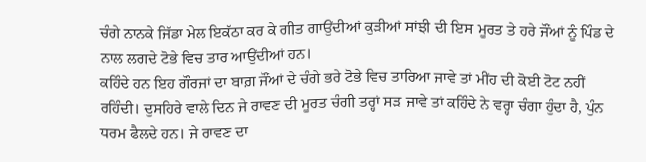ਚੰਗੇ ਨਾਨਕੇ ਜਿੱਡਾ ਮੇਲ ਇਕੱਠਾ ਕਰ ਕੇ ਗੀਤ ਗਾਉਂਦੀਆਂ ਕੁੜੀਆਂ ਸਾਂਝੀ ਦੀ ਇਸ ਮੂਰਤ ਤੇ ਹਰੇ ਜੌਂਆਂ ਨੂੰ ਪਿੰਡ ਦੇ ਨਾਲ ਲਗਦੇ ਟੋਭੇ ਵਿਚ ਤਾਰ ਆਉਂਦੀਆਂ ਹਨ।
ਕਹਿੰਦੇ ਹਨ ਇਹ ਗੌਰਜਾਂ ਦਾ ਬਾਗ਼ ਜੌਂਆਂ ਦੇ ਚੰਗੇ ਭਰੇ ਟੋਭੇ ਵਿਚ ਤਾਰਿਆ ਜਾਵੇ ਤਾਂ ਮੀਂਹ ਦੀ ਕੋਈ ਟੋਟ ਨਹੀਂ ਰਹਿੰਦੀ। ਦੁਸਹਿਰੇ ਵਾਲੇ ਦਿਨ ਜੇ ਰਾਵਣ ਦੀ ਮੂਰਤ ਚੰਗੀ ਤਰ੍ਹਾਂ ਸੜ ਜਾਵੇ ਤਾਂ ਕਹਿੰਦੇ ਨੇ ਵਰ੍ਹਾ ਚੰਗਾ ਹੁੰਦਾ ਹੈ, ਪੁੰਨ ਧਰਮ ਫੈਲਦੇ ਹਨ। ਜੇ ਰਾਵਣ ਦਾ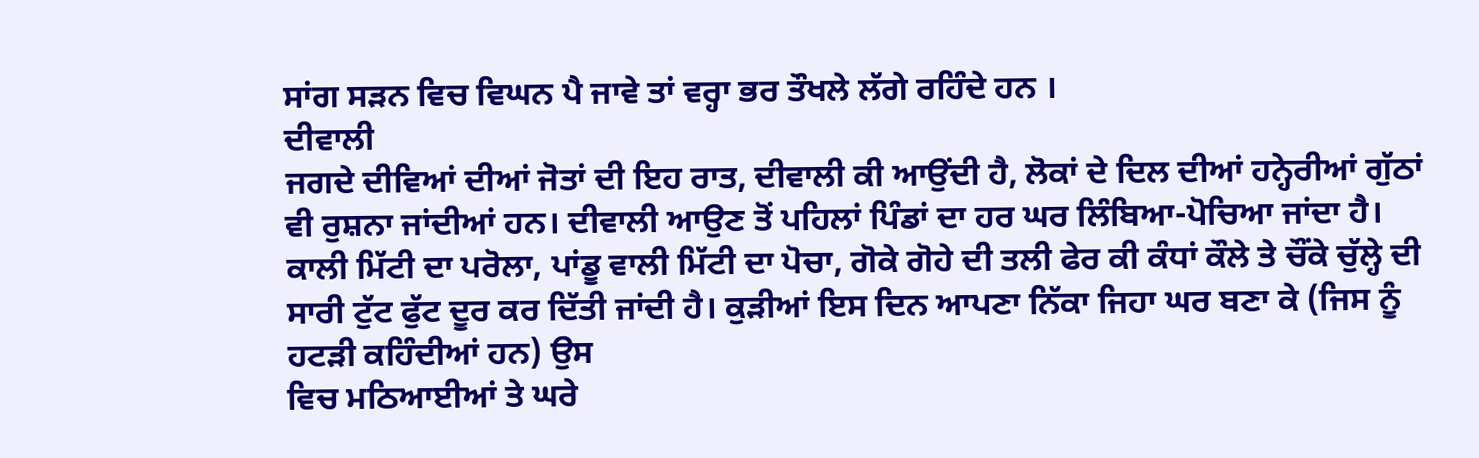ਸਾਂਗ ਸੜਨ ਵਿਚ ਵਿਘਨ ਪੈ ਜਾਵੇ ਤਾਂ ਵਰ੍ਹਾ ਭਰ ਤੌਖਲੇ ਲੱਗੇ ਰਹਿੰਦੇ ਹਨ ।
ਦੀਵਾਲੀ
ਜਗਦੇ ਦੀਵਿਆਂ ਦੀਆਂ ਜੋਤਾਂ ਦੀ ਇਹ ਰਾਤ, ਦੀਵਾਲੀ ਕੀ ਆਉਂਦੀ ਹੈ, ਲੋਕਾਂ ਦੇ ਦਿਲ ਦੀਆਂ ਹਨ੍ਹੇਰੀਆਂ ਗੁੱਠਾਂ ਵੀ ਰੁਸ਼ਨਾ ਜਾਂਦੀਆਂ ਹਨ। ਦੀਵਾਲੀ ਆਉਣ ਤੋਂ ਪਹਿਲਾਂ ਪਿੰਡਾਂ ਦਾ ਹਰ ਘਰ ਲਿੰਬਿਆ-ਪੋਚਿਆ ਜਾਂਦਾ ਹੈ। ਕਾਲੀ ਮਿੱਟੀ ਦਾ ਪਰੋਲਾ, ਪਾਂਡੂ ਵਾਲੀ ਮਿੱਟੀ ਦਾ ਪੋਚਾ, ਗੋਕੇ ਗੋਹੇ ਦੀ ਤਲੀ ਫੇਰ ਕੀ ਕੰਧਾਂ ਕੌਲੇ ਤੇ ਚੌਂਕੇ ਚੁੱਲ੍ਹੇ ਦੀ ਸਾਰੀ ਟੁੱਟ ਫੁੱਟ ਦੂਰ ਕਰ ਦਿੱਤੀ ਜਾਂਦੀ ਹੈ। ਕੁੜੀਆਂ ਇਸ ਦਿਨ ਆਪਣਾ ਨਿੱਕਾ ਜਿਹਾ ਘਰ ਬਣਾ ਕੇ (ਜਿਸ ਨੂੰ ਹਟੜੀ ਕਹਿੰਦੀਆਂ ਹਨ) ਉਸ
ਵਿਚ ਮਠਿਆਈਆਂ ਤੇ ਘਰੇ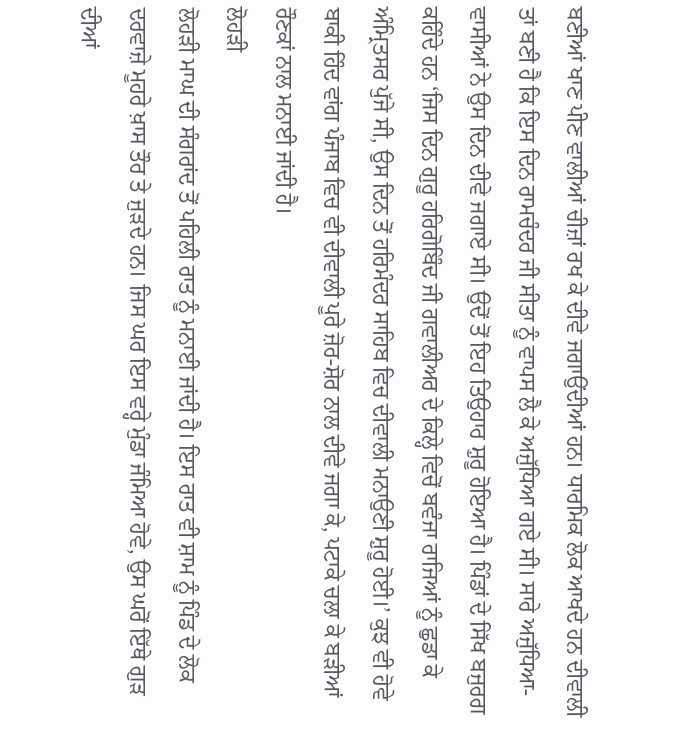ਬਣੀਆਂ ਖਾਣ ਪੀਣ ਵਾਲੀਆਂ ਚੀਜ਼ਾਂ ਰਖ ਕੇ ਦੀਵੇ ਜਗਾਉਂਦੀਆਂ ਹਨ। ਧਾਰਮਿਕ ਲੋਕ ਆਖਦੇ ਹਨ ਦੀਵਾਲੀ ਤਾਂ ਬਣੀ ਹੈ ਕਿ ਇਸ ਦਿਨ ਰਾਮਚੰਦਰ ਜੀ ਸੀਤਾ ਨੂੰ ਵਾਪਸ ਲੈ ਕੇ ਅਜੁੱਧਿਆ ਗਏ ਸੀ। ਸਾਰੇ ਅਜੁੱਧਿਆ-ਵਾਸੀਆਂ ਨੇ ਉਸ ਦਿਨ ਦੀਵੇ ਜਗਾਏ ਸੀ। ਉਦੋਂ ਤੋਂ ਇਹ ਤਿਉਹਾਰ ਸ਼ੁਰੂ ਹੋਇਆ ਹੈ। ਪਿੰਡਾਂ ਦੇ ਸਿੱਖ ਬਜੁਰਗ ਕਹਿੰਦੇ ਹਨ ‘ਜਿਸ ਦਿਨ ਗੁਰੂ ਹਰਿਗੋਬਿੰਦ ਜੀ ਗਵਾਲੀਅਰ ਦੇ ਕਿਲ੍ਹੇ ਵਿਚੋਂ ਬਵੰਜਾ ਰਾਜਿਆਂ ਨੂੰ ਛੁਡਾ ਕੇ ਅੰਮ੍ਰਿਤਸਰ ਪੁੱਜੇ ਸੀ, ਉਸ ਦਿਨ ਤੋਂ ਹਰਿਮੰਦਰ ਸਾਹਿਬ ਵਿਚ ਦੀਵਾਲੀ ਮਨਾਉਣੀ ਸ਼ੁਰੂ ਹੋਈ।’ ਕੁਝ ਵੀ ਹੋਵੇ ਬਾਕੀ ਹਿੰਦ ਵਾਂਗ ਪੰਜਾਬ ਵਿਚ ਵੀ ਦੀਵਾਲੀ ਪੂਰੇ ਜ਼ੋਰ-ਸ਼ੋਰ ਨਾਲ ਦੀਵੇ ਜਗਾ ਕੇ, ਪਟਾਕੇ ਚਲਾ ਕੇ ਬੜੀਆਂ ਰੌਣਕਾਂ ਨਾਲ ਮਨਾਈ ਜਾਂਦੀ ਹੈ।
ਲੋਹੜੀ
ਲੋਹੜੀ ਮਾਘ ਦੀ ਸੰਗਰਾਂਦ ਤੋਂ ਪਹਿਲੀ ਰਾਤ ਨੂੰ ਮਨਾਈ ਜਾਂਦੀ ਹੈ। ਇਸ ਰਾਤ ਵੀ ਸ਼ਾਮ ਨੂੰ ਪਿੰਡ ਦੇ ਲੋਕ ਦਰਵਾਜ਼ੇ ਮੂਹਰੇ ਖ਼ਾਸ ਤੌਰ ਤੇ ਜੁੜਦੇ ਹਨ। ਜਿਸ ਘਰ ਇਸ ਵਰ੍ਹੇ ਮੁੰਡਾ ਜੰਮਿਆ ਹੋਵੇ, ਉਸ ਘਰੋਂ ਇੱਥੇ ਗੁੜ ਦੀਆਂ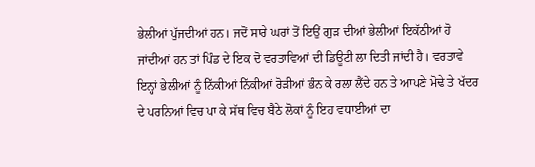ਭੇਲੀਆਂ ਪੁੱਜਦੀਆਂ ਹਨ। ਜਦੋਂ ਸਾਰੇ ਘਰਾਂ ਤੋਂ ਇਉਂ ਗੁੜ ਦੀਆਂ ਭੇਲੀਆਂ ਇਕੱਠੀਆਂ ਹੋ ਜਾਂਦੀਆਂ ਹਨ ਤਾਂ ਪਿੰਡ ਦੇ ਇਕ ਦੋ ਵਰਤਾਵਿਆਂ ਦੀ ਡਿਊਟੀ ਲਾ ਦਿਤੀ ਜਾਂਦੀ ਹੈ। ਵਰਤਾਵੇ ਇਨ੍ਹਾਂ ਭੇਲੀਆਂ ਨੂੰ ਨਿੱਕੀਆਂ ਨਿੱਕੀਆਂ ਰੋੜੀਆਂ ਭੰਨ ਕੇ ਰਲਾ ਲੈਂਦੇ ਹਨ ਤੇ ਆਪਣੇ ਮੋਢੇ ਤੇ ਖੱਦਰ ਦੇ ਪਰਨਿਆਂ ਵਿਚ ਪਾ ਕੇ ਸੱਥ ਵਿਚ ਬੈਠੇ ਲੋਕਾਂ ਨੂੰ ਇਹ ਵਧਾਈਆਂ ਦਾ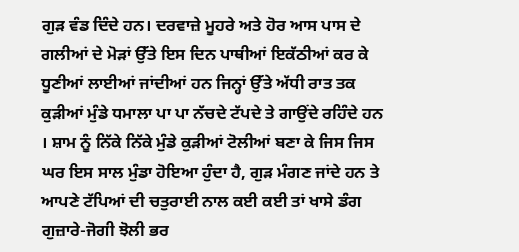ਗੁੜ ਵੰਡ ਦਿੰਦੇ ਹਨ। ਦਰਵਾਜ਼ੇ ਮੂਹਰੇ ਅਤੇ ਹੋਰ ਆਸ ਪਾਸ ਦੇ ਗਲੀਆਂ ਦੇ ਮੋੜਾਂ ਉੱਤੇ ਇਸ ਦਿਨ ਪਾਥੀਆਂ ਇਕੱਠੀਆਂ ਕਰ ਕੇ ਧੂਣੀਆਂ ਲਾਈਆਂ ਜਾਂਦੀਆਂ ਹਨ ਜਿਨ੍ਹਾਂ ਉੱਤੇ ਅੱਧੀ ਰਾਤ ਤਕ ਕੁੜੀਆਂ ਮੁੰਡੇ ਧਮਾਲਾ ਪਾ ਪਾ ਨੱਚਦੇ ਟੱਪਦੇ ਤੇ ਗਾਉਂਦੇ ਰਹਿੰਦੇ ਹਨ । ਸ਼ਾਮ ਨੂੰ ਨਿੱਕੇ ਨਿੱਕੇ ਮੁੰਡੇ ਕੁੜੀਆਂ ਟੋਲੀਆਂ ਬਣਾ ਕੇ ਜਿਸ ਜਿਸ ਘਰ ਇਸ ਸਾਲ ਮੁੰਡਾ ਹੋਇਆ ਹੁੰਦਾ ਹੈ, ਗੁੜ ਮੰਗਣ ਜਾਂਦੇ ਹਨ ਤੇ ਆਪਣੇ ਟੱਪਿਆਂ ਦੀ ਚਤੁਰਾਈ ਨਾਲ ਕਈ ਕਈ ਤਾਂ ਖਾਸੇ ਡੰਗ ਗੁਜ਼ਾਰੇ-ਜੋਗੀ ਝੋਲੀ ਭਰ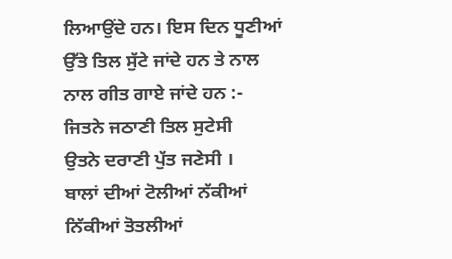ਲਿਆਉਂਦੇ ਹਨ। ਇਸ ਦਿਨ ਧੂਣੀਆਂ ਉੱਤੇ ਤਿਲ ਸੁੱਟੇ ਜਾਂਦੇ ਹਨ ਤੇ ਨਾਲ ਨਾਲ ਗੀਤ ਗਾਏ ਜਾਂਦੇ ਹਨ :-
ਜਿਤਨੇ ਜਠਾਣੀ ਤਿਲ ਸੁਟੇਸੀ
ਉਤਨੇ ਦਰਾਣੀ ਪੁੱਤ ਜਣੇਸੀ ।
ਬਾਲਾਂ ਦੀਆਂ ਟੋਲੀਆਂ ਨੱਕੀਆਂ ਨਿੱਕੀਆਂ ਤੋਤਲੀਆਂ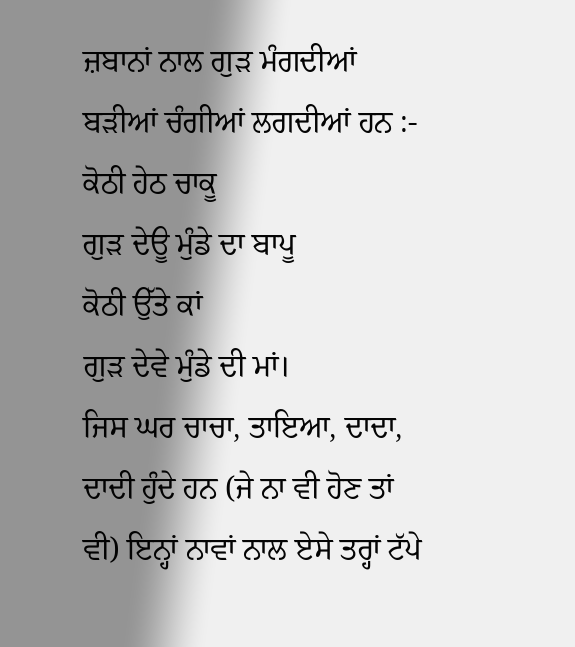ਜ਼ਬਾਨਾਂ ਨਾਲ ਗੁੜ ਮੰਗਦੀਆਂ ਬੜੀਆਂ ਚੰਗੀਆਂ ਲਗਦੀਆਂ ਹਨ :-
ਕੋਠੀ ਹੇਠ ਚਾਕੂ
ਗੁੜ ਦੇਊ ਮੁੰਡੇ ਦਾ ਬਾਪੂ
ਕੋਠੀ ਉੱਤੇ ਕਾਂ
ਗੁੜ ਦੇਵੇ ਮੁੰਡੇ ਦੀ ਮਾਂ।
ਜਿਸ ਘਰ ਚਾਚਾ, ਤਾਇਆ, ਦਾਦਾ, ਦਾਦੀ ਹੁੰਦੇ ਹਨ (ਜੇ ਨਾ ਵੀ ਹੋਣ ਤਾਂ ਵੀ) ਇਨ੍ਹਾਂ ਨਾਵਾਂ ਨਾਲ ਏਸੇ ਤਰ੍ਹਾਂ ਟੱਪੇ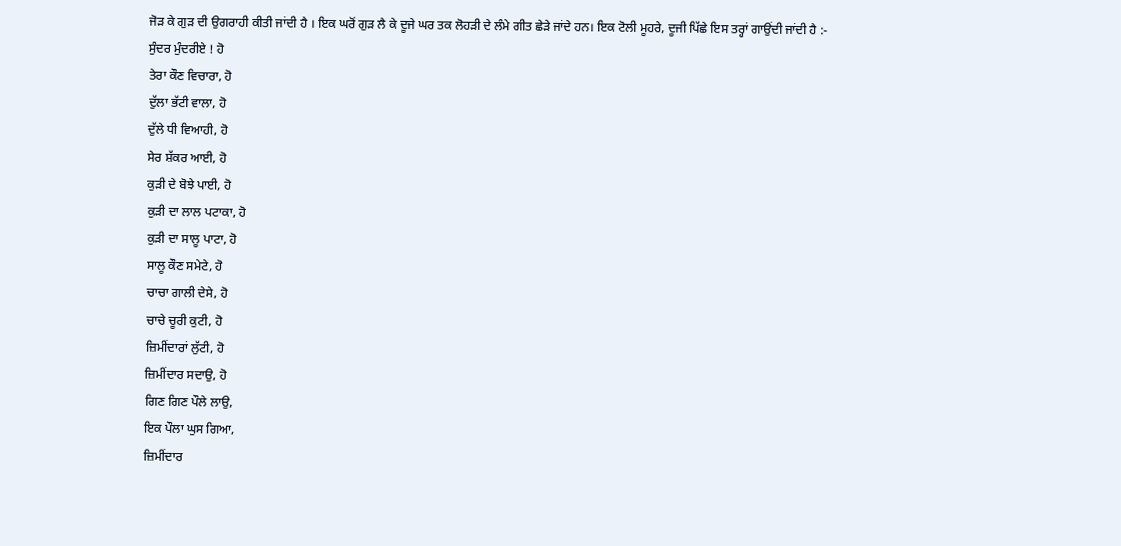ਜੋੜ ਕੇ ਗੁੜ ਦੀ ਉਗਰਾਹੀ ਕੀਤੀ ਜਾਂਦੀ ਹੈ । ਇਕ ਘਰੋਂ ਗੁੜ ਲੈ ਕੇ ਦੂਜੇ ਘਰ ਤਕ ਲੋਹੜੀ ਦੇ ਲੰਮੇ ਗੀਤ ਛੇੜੇ ਜਾਂਦੇ ਹਨ। ਇਕ ਟੋਲੀ ਮੂਹਰੇ, ਦੂਜੀ ਪਿੱਛੇ ਇਸ ਤਰ੍ਹਾਂ ਗਾਉਂਦੀ ਜਾਂਦੀ ਹੈ :-
ਸੁੰਦਰ ਮੁੰਦਰੀਏ ! ਹੋ
ਤੇਰਾ ਕੌਣ ਵਿਚਾਰਾ, ਹੋ
ਦੁੱਲਾ ਭੱਟੀ ਵਾਲਾ, ਹੋ
ਦੁੱਲੇ ਧੀ ਵਿਆਹੀ, ਹੋ
ਸੇਰ ਸ਼ੱਕਰ ਆਈ, ਹੋ
ਕੁੜੀ ਦੇ ਬੋਝੇ ਪਾਈ, ਹੋ
ਕੁੜੀ ਦਾ ਲਾਲ ਪਟਾਕਾ, ਹੋ
ਕੁੜੀ ਦਾ ਸਾਲੂ ਪਾਟਾ, ਹੋ
ਸਾਲੂ ਕੌਣ ਸਮੇਟੇ, ਹੋ
ਚਾਚਾ ਗਾਲੀ ਦੇਸੇ, ਹੋ
ਚਾਚੇ ਚੂਰੀ ਕੁਟੀ, ਹੋ
ਜ਼ਿਮੀਂਦਾਰਾਂ ਲੁੱਟੀ, ਹੋ
ਜ਼ਿਮੀਂਦਾਰ ਸਦਾਉ, ਹੋ
ਗਿਣ ਗਿਣ ਪੌਲੇ ਲਾਉ,
ਇਕ ਪੌਲਾ ਘੁਸ ਗਿਆ,
ਜ਼ਿਮੀਂਦਾਰ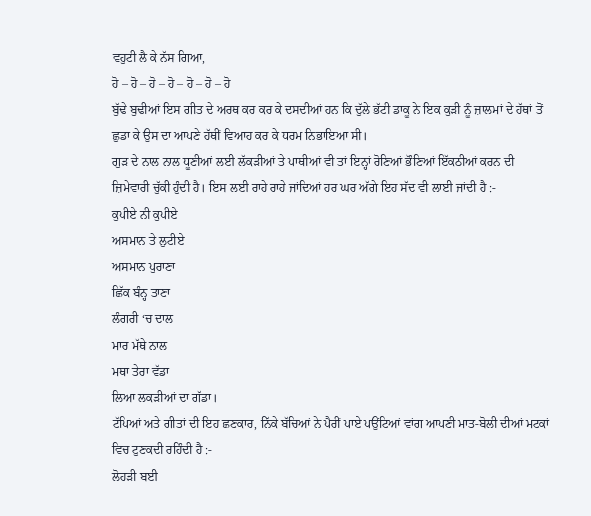ਵਹੁਟੀ ਲੈ ਕੇ ਨੱਸ ਗਿਆ,
ਹੋ – ਹੋ – ਹੋ – ਹੋ – ਹੋ – ਹੋ – ਹੋ
ਬੁੱਢੇ ਬੁਢੀਆਂ ਇਸ ਗੀਤ ਦੇ ਅਰਥ ਕਰ ਕਰ ਕੇ ਦਸਦੀਆਂ ਹਨ ਕਿ ਦੁੱਲੇ ਭੱਟੀ ਡਾਕੂ ਨੇ ਇਕ ਕੁੜੀ ਨੂੰ ਜ਼ਾਲਮਾਂ ਦੇ ਹੱਥਾਂ ਤੋਂ ਛੁਡਾ ਕੇ ਉਸ ਦਾ ਆਪਣੇ ਹੱਥੀਂ ਵਿਆਹ ਕਰ ਕੇ ਧਰਮ ਨਿਭਾਇਆ ਸੀ।
ਗੁੜ ਦੇ ਨਾਲ ਨਾਲ ਧੂਣੀਆਂ ਲਈ ਲੱਕੜੀਆਂ ਤੇ ਪਾਥੀਆਂ ਵੀ ਤਾਂ ਇਨ੍ਹਾਂ ਰੋਣਿਆਂ ਭੌਣਿਆਂ ਇੱਕਠੀਆਂ ਕਰਨ ਦੀ ਜ਼ਿਮੇਵਾਰੀ ਚੁੱਕੀ ਹੁੰਦੀ ਹੈ। ਇਸ ਲਈ ਰਾਹੇ ਰਾਹੇ ਜਾਂਦਿਆਂ ਹਰ ਘਰ ਅੱਗੇ ਇਹ ਸੱਦ ਵੀ ਲਾਈ ਜਾਂਦੀ ਹੈ :-
ਕੁਪੀਏ ਨੀ ਕੁਪੀਏ
ਅਸਮਾਨ ਤੇ ਲੁਟੀਏ
ਅਸਮਾਨ ਪੁਰਾਣਾ
ਛਿੱਕ ਬੰਨ੍ਹ ਤਾਣਾ
ਲੰਗਰੀ ‘ਚ ਦਾਲ
ਮਾਰ ਮੱਥੇ ਨਾਲ
ਮਥਾ ਤੇਰਾ ਵੱਡਾ
ਲਿਆ ਲਕੜੀਆਂ ਦਾ ਗੱਡਾ।
ਟੱਪਿਆਂ ਅਤੇ ਗੀਤਾਂ ਦੀ ਇਹ ਛਣਕਾਰ, ਨਿੱਕੇ ਬੱਚਿਆਂ ਨੇ ਪੈਰੀਂ ਪਾਏ ਪਉਂਟਿਆਂ ਵਾਂਗ ਆਪਣੀ ਮਾਤ-ਬੋਲੀ ਦੀਆਂ ਮਟਕਾਂ ਵਿਚ ਟੁਣਕਦੀ ਰਹਿੰਦੀ ਹੈ :-
ਲੋਹੜੀ ਬਈ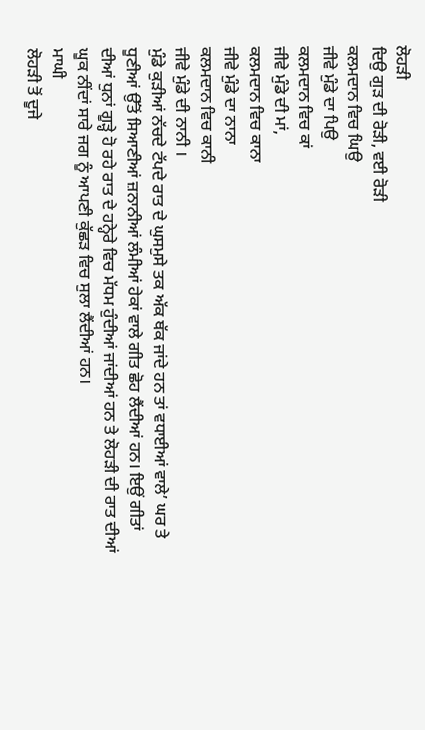ਲੋਹੜੀ
ਦਿਉ ਗੁੜ ਦੀ ਰੋੜੀ, ਵਈ ਰੋੜੀ
ਕਲਮਦਾਨ ਵਿਚ ਘਿਉ
ਜੀਵੇ ਮੁੰਡੇ ਦਾ ਪਿਉ
ਕਲਮਦਾਨ ਵਿਚ ਕਾਂ
ਜੀਵੇ ਮੁੰਡੇ ਦੀ ਮਾਂ,
ਕਲਮਦਾਨ ਵਿਚ ਕਾਨਾ
ਜੀਵੇ ਮੁੰਡੇ ਦਾ ਨਾਨਾ
ਕਲਮਦਾਨ ਵਿਚ ਕਾਨੀ
ਜੀਵੇ ਮੁੰਡੇ ਦੀ ਨਾਨੀ ।
ਮੁੰਡੇ ਕੁੜੀਆਂ ਨੱਚਦੇ ਟੱਪਦੇ ਰਾਤ ਦੇ ਘੁਸਮੁਸੇ ਤਕ ਅੱਕ ਥੱਕ ਜਾਂਦੇ ਹਨ ਤਾਂ ਵਧਾਈਆਂ ਵਾਲੇ’ ਘਰ ਤੇ ਧੂਣੀਆਂ ਉੱਤੋਂ ਸਿਆਣੀਆਂ ਜ਼ਨਾਨੀਆਂ ਲੰਮੀਆਂ ਹੇਕਾਂ ਵਾਲੇ ਗੀਤ ਛੋਹ ਲੈਂਦੀਆਂ ਹਨ। ਇਉਂ ਗੀਤਾਂ ਦੀਆਂ ਧੁਨਾਂ ਗੂੜ੍ਹੇ ਹੋ ਰਹੇ ਰਾਤ ਦੇ ਹਨ੍ਹੇਰੇ ਵਿਚ ਮੱਧਮ ਹੁੰਦੀਆਂ ਜਾਂਦੀਆਂ ਹਨ ਤੇ ਲੋਹੜੀ ਦੀ ਰਾਤ ਦੀਆਂ ਘੂਕ ਨੀਂਦਾਂ ਸਾਰੇ ਜਗ ਨੂੰ ਆਪਣੀ ਕੁੱਛੜ ਵਿਚ ਸੁਲਾ ਲੈਂਦੀਆਂ ਹਨ।
ਮਾਘੀ
ਲੋਹੜੀ ਤੋਂ ਦੂਜੇ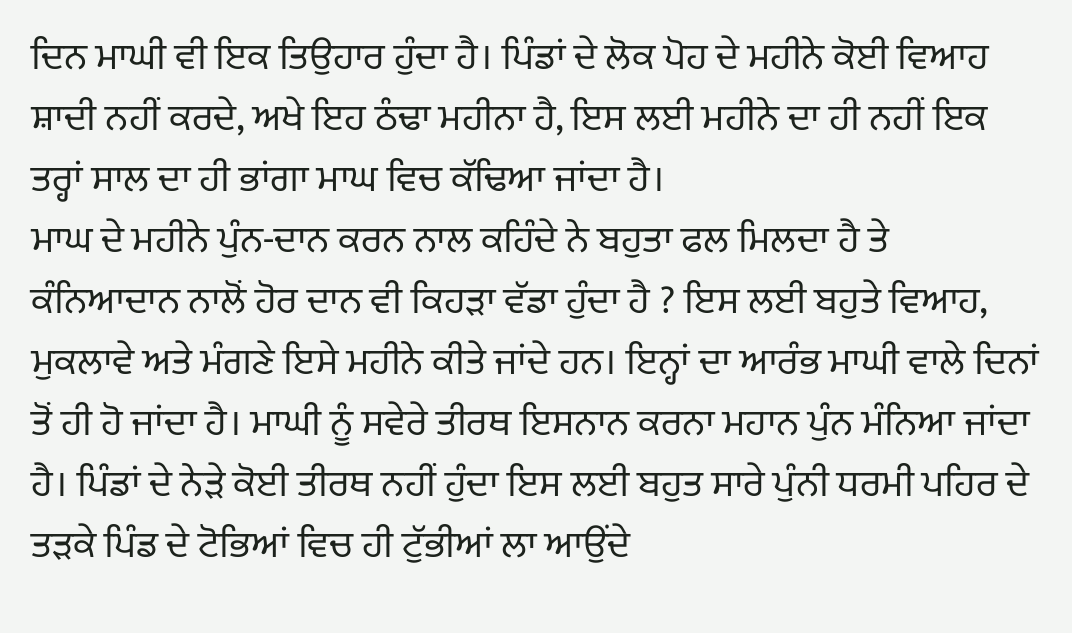ਦਿਨ ਮਾਘੀ ਵੀ ਇਕ ਤਿਉਹਾਰ ਹੁੰਦਾ ਹੈ। ਪਿੰਡਾਂ ਦੇ ਲੋਕ ਪੋਹ ਦੇ ਮਹੀਨੇ ਕੋਈ ਵਿਆਹ ਸ਼ਾਦੀ ਨਹੀਂ ਕਰਦੇ, ਅਖੇ ਇਹ ਠੰਢਾ ਮਹੀਨਾ ਹੈ, ਇਸ ਲਈ ਮਹੀਨੇ ਦਾ ਹੀ ਨਹੀਂ ਇਕ ਤਰ੍ਹਾਂ ਸਾਲ ਦਾ ਹੀ ਭਾਂਗਾ ਮਾਘ ਵਿਚ ਕੱਢਿਆ ਜਾਂਦਾ ਹੈ।
ਮਾਘ ਦੇ ਮਹੀਨੇ ਪੁੰਨ-ਦਾਨ ਕਰਨ ਨਾਲ ਕਹਿੰਦੇ ਨੇ ਬਹੁਤਾ ਫਲ ਮਿਲਦਾ ਹੈ ਤੇ ਕੰਨਿਆਦਾਨ ਨਾਲੋਂ ਹੋਰ ਦਾਨ ਵੀ ਕਿਹੜਾ ਵੱਡਾ ਹੁੰਦਾ ਹੈ ? ਇਸ ਲਈ ਬਹੁਤੇ ਵਿਆਹ, ਮੁਕਲਾਵੇ ਅਤੇ ਮੰਗਣੇ ਇਸੇ ਮਹੀਨੇ ਕੀਤੇ ਜਾਂਦੇ ਹਨ। ਇਨ੍ਹਾਂ ਦਾ ਆਰੰਭ ਮਾਘੀ ਵਾਲੇ ਦਿਨਾਂ ਤੋਂ ਹੀ ਹੋ ਜਾਂਦਾ ਹੈ। ਮਾਘੀ ਨੂੰ ਸਵੇਰੇ ਤੀਰਥ ਇਸਨਾਨ ਕਰਨਾ ਮਹਾਨ ਪੁੰਨ ਮੰਨਿਆ ਜਾਂਦਾ ਹੈ। ਪਿੰਡਾਂ ਦੇ ਨੇੜੇ ਕੋਈ ਤੀਰਥ ਨਹੀਂ ਹੁੰਦਾ ਇਸ ਲਈ ਬਹੁਤ ਸਾਰੇ ਪੁੰਨੀ ਧਰਮੀ ਪਹਿਰ ਦੇ ਤੜਕੇ ਪਿੰਡ ਦੇ ਟੋਭਿਆਂ ਵਿਚ ਹੀ ਟੁੱਭੀਆਂ ਲਾ ਆਉਂਦੇ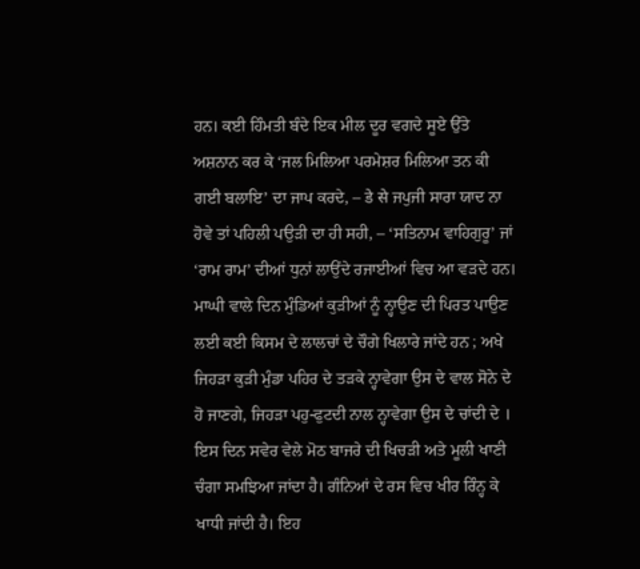ਹਨ। ਕਈ ਹਿੰਮਤੀ ਬੰਦੇ ਇਕ ਮੀਲ ਦੂਰ ਵਗਦੇ ਸੂਏ ਉੱਤੇ ਅਸ਼ਨਾਨ ਕਰ ਕੇ ‘ਜਲ ਮਿਲਿਆ ਪਰਮੇਸ਼ਰ ਮਿਲਿਆ ਤਨ ਕੀ ਗਈ ਬਲਾਇ’ ਦਾ ਜਾਪ ਕਰਦੇ, – डे से ਜਪੁਜੀ ਸਾਰਾ ਯਾਦ ਨਾ ਹੋਵੇ ਤਾਂ ਪਹਿਲੀ ਪਉੜੀ ਦਾ ਹੀ ਸਹੀ, – ‘ਸਤਿਨਾਮ ਵਾਹਿਗੁਰੂ’ ਜਾਂ ‘ਰਾਮ ਰਾਮ’ ਦੀਆਂ ਧੁਨਾਂ ਲਾਉਂਦੇ ਰਜਾਈਆਂ ਵਿਚ ਆ ਵੜਦੇ ਹਨ। ਮਾਘੀ ਵਾਲੇ ਦਿਨ ਮੁੰਡਿਆਂ ਕੁੜੀਆਂ ਨੂੰ ਨ੍ਹਾਉਣ ਦੀ ਪਿਰਤ ਪਾਉਣ ਲਈ ਕਈ ਕਿਸਮ ਦੇ ਲਾਲਚਾਂ ਦੇ ਚੌਗੇ ਖਿਲਾਰੇ ਜਾਂਦੇ ਹਨ ; ਅਖੇ ਜਿਹੜਾ ਕੁੜੀ ਮੁੰਡਾ ਪਹਿਰ ਦੇ ਤੜਕੇ ਨ੍ਹਾਵੇਗਾ ਉਸ ਦੇ ਵਾਲ ਸੋਨੇ ਦੇ ਹੋ ਜਾਣਗੇ, ਜਿਹੜਾ ਪਹੁ-ਫੁਟਦੀ ਨਾਲ ਨ੍ਹਾਵੇਗਾ ਉਸ ਦੇ ਚਾਂਦੀ ਦੇ ।
ਇਸ ਦਿਨ ਸਵੇਰ ਵੇਲੇ ਮੋਠ ਬਾਜਰੇ ਦੀ ਖਿਚੜੀ ਅਤੇ ਮੂਲੀ ਖਾਣੀ ਚੰਗਾ ਸਮਝਿਆ ਜਾਂਦਾ ਹੈ। ਗੰਨਿਆਂ ਦੇ ਰਸ ਵਿਚ ਖੀਰ ਰਿੰਨ੍ਹ ਕੇ ਖਾਧੀ ਜਾਂਦੀ ਹੈ। ਇਹ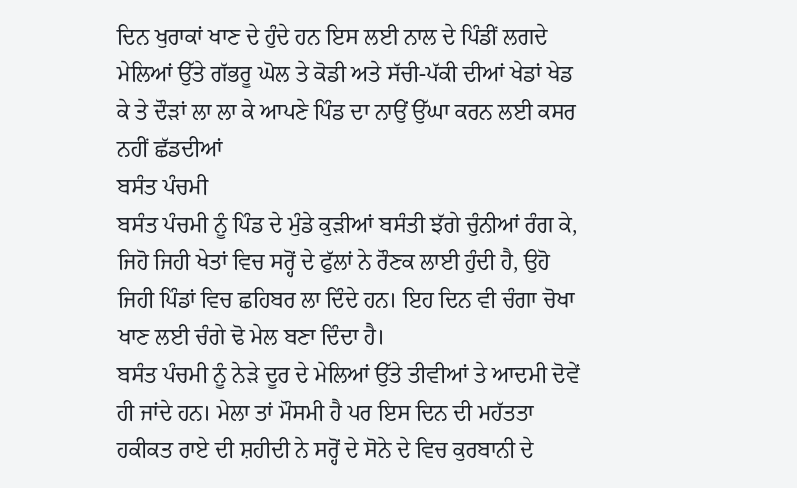ਦਿਨ ਖੁਰਾਕਾਂ ਖਾਣ ਦੇ ਹੁੰਦੇ ਹਨ ਇਸ ਲਈ ਨਾਲ ਦੇ ਪਿੰਡੀਂ ਲਗਦੇ ਮੇਲਿਆਂ ਉੱਤੇ ਗੱਭਰੂ ਘੋਲ ਤੇ ਕੋਡੀ ਅਤੇ ਸੱਚੀ-ਪੱਕੀ ਦੀਆਂ ਖੇਡਾਂ ਖੇਡ ਕੇ ਤੇ ਦੌੜਾਂ ਲਾ ਲਾ ਕੇ ਆਪਣੇ ਪਿੰਡ ਦਾ ਨਾਉਂ ਉੱਘਾ ਕਰਨ ਲਈ ਕਸਰ ਨਹੀਂ ਛੱਡਦੀਆਂ
ਬਸੰਤ ਪੰਚਮੀ
ਬਸੰਤ ਪੰਚਮੀ ਨੂੰ ਪਿੰਡ ਦੇ ਮੁੰਡੇ ਕੁੜੀਆਂ ਬਸੰਤੀ ਝੱਗੇ ਚੁੰਨੀਆਂ ਰੰਗ ਕੇ, ਜਿਹੋ ਜਿਹੀ ਖੇਤਾਂ ਵਿਚ ਸਰ੍ਹੋਂ ਦੇ ਫੁੱਲਾਂ ਨੇ ਰੌਣਕ ਲਾਈ ਹੁੰਦੀ ਹੈ, ਉਹੋ ਜਿਹੀ ਪਿੰਡਾਂ ਵਿਚ ਛਹਿਬਰ ਲਾ ਦਿੰਦੇ ਹਨ। ਇਹ ਦਿਨ ਵੀ ਚੰਗਾ ਚੋਖਾ ਖਾਣ ਲਈ ਚੰਗੇ ਢੋ ਮੇਲ ਬਣਾ ਦਿੰਦਾ ਹੈ।
ਬਸੰਤ ਪੰਚਮੀ ਨੂੰ ਨੇੜੇ ਦੂਰ ਦੇ ਮੇਲਿਆਂ ਉੱਤੇ ਤੀਵੀਆਂ ਤੇ ਆਦਮੀ ਦੋਵੇਂ ਹੀ ਜਾਂਦੇ ਹਨ। ਮੇਲਾ ਤਾਂ ਮੌਸਮੀ ਹੈ ਪਰ ਇਸ ਦਿਨ ਦੀ ਮਹੱਤਤਾ ਹਕੀਕਤ ਰਾਏ ਦੀ ਸ਼ਹੀਦੀ ਨੇ ਸਰ੍ਹੋਂ ਦੇ ਸੋਨੇ ਦੇ ਵਿਚ ਕੁਰਬਾਨੀ ਦੇ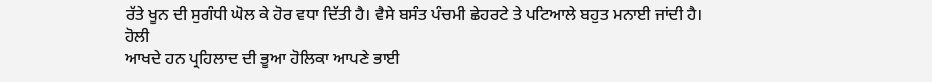ਰੱਤੇ ਖੂਨ ਦੀ ਸੁਗੰਧੀ ਘੋਲ ਕੇ ਹੋਰ ਵਧਾ ਦਿੱਤੀ ਹੈ। ਵੈਸੇ ਬਸੰਤ ਪੰਚਮੀ ਛੇਹਰਟੇ ਤੇ ਪਟਿਆਲੇ ਬਹੁਤ ਮਨਾਈ ਜਾਂਦੀ ਹੈ।
ਹੋਲੀ
ਆਖਦੇ ਹਨ ਪ੍ਰਹਿਲਾਦ ਦੀ ਭੂਆ ਹੋਲਿਕਾ ਆਪਣੇ ਭਾਈ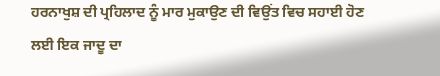ਹਰਨਾਖੁਸ਼ ਦੀ ਪ੍ਰਹਿਲਾਦ ਨੂੰ ਮਾਰ ਮੁਕਾਉਣ ਦੀ ਵਿਉਂਤ ਵਿਚ ਸਹਾਈ ਹੋਣ ਲਈ ਇਕ ਜਾਦੂ ਦਾ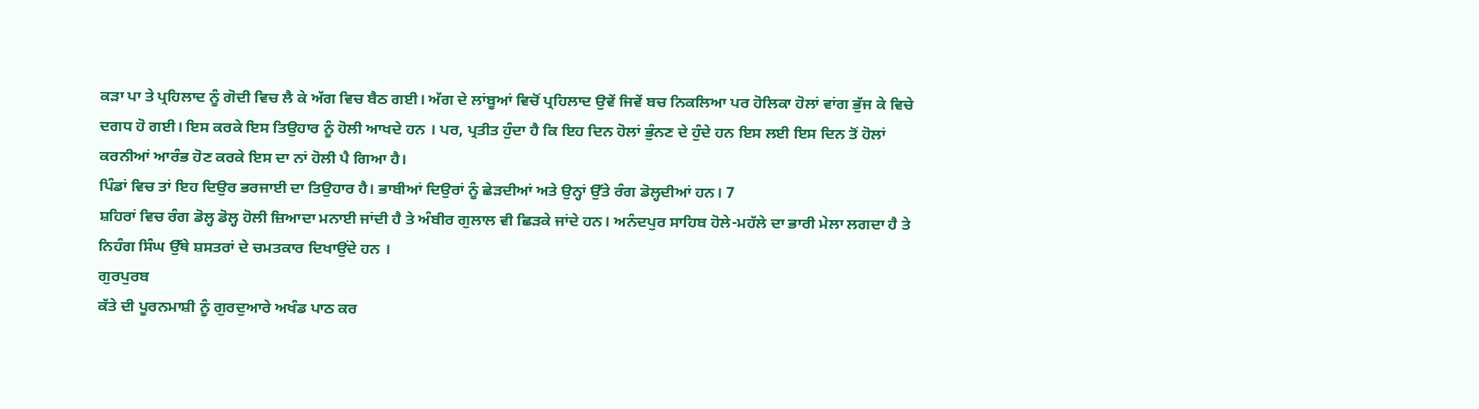ਕੜਾ ਪਾ ਤੇ ਪ੍ਰਹਿਲਾਦ ਨੂੰ ਗੋਦੀ ਵਿਚ ਲੈ ਕੇ ਅੱਗ ਵਿਚ ਬੈਠ ਗਈ। ਅੱਗ ਦੇ ਲਾਂਬੂਆਂ ਵਿਚੋਂ ਪ੍ਰਹਿਲਾਦ ਉਵੇਂ ਜਿਵੇਂ ਬਚ ਨਿਕਲਿਆ ਪਰ ਹੋਲਿਕਾ ਹੋਲਾਂ ਵਾਂਗ ਭੁੱਜ ਕੇ ਵਿਚੇ ਦਗਧ ਹੋ ਗਈ। ਇਸ ਕਰਕੇ ਇਸ ਤਿਉਹਾਰ ਨੂੰ ਹੋਲੀ ਆਖਦੇ ਹਨ । ਪਰ, ਪ੍ਰਤੀਤ ਹੁੰਦਾ ਹੈ ਕਿ ਇਹ ਦਿਨ ਹੋਲਾਂ ਭੁੰਨਣ ਦੇ ਹੁੰਦੇ ਹਨ ਇਸ ਲਈ ਇਸ ਦਿਨ ਤੋਂ ਹੋਲਾਂ ਕਰਨੀਆਂ ਆਰੰਭ ਹੋਣ ਕਰਕੇ ਇਸ ਦਾ ਨਾਂ ਹੋਲੀ ਪੈ ਗਿਆ ਹੈ।
ਪਿੰਡਾਂ ਵਿਚ ਤਾਂ ਇਹ ਦਿਉਰ ਭਰਜਾਈ ਦਾ ਤਿਉਹਾਰ ਹੈ। ਭਾਬੀਆਂ ਦਿਉਰਾਂ ਨੂੰ ਛੇੜਦੀਆਂ ਅਤੇ ਉਨ੍ਹਾਂ ਉੱਤੇ ਰੰਗ ਡੋਲ੍ਹਦੀਆਂ ਹਨ। 7
ਸ਼ਹਿਰਾਂ ਵਿਚ ਰੰਗ ਡੋਲ੍ਹ ਡੋਲ੍ਹ ਹੋਲੀ ਜ਼ਿਆਦਾ ਮਨਾਈ ਜਾਂਦੀ ਹੈ ਤੇ ਅੰਬੀਰ ਗੁਲਾਲ ਵੀ ਛਿੜਕੇ ਜਾਂਦੇ ਹਨ। ਅਨੰਦਪੁਰ ਸਾਹਿਬ ਹੋਲੇ-ਮਹੱਲੇ ਦਾ ਭਾਰੀ ਮੇਲਾ ਲਗਦਾ ਹੈ ਤੇ ਨਿਹੰਗ ਸਿੰਘ ਉੱਥੇ ਸ਼ਸਤਰਾਂ ਦੇ ਚਮਤਕਾਰ ਦਿਖਾਉਂਦੇ ਹਨ ।
ਗੁਰਪੁਰਬ
ਕੱਤੇ ਦੀ ਪੂਰਨਮਾਸ਼ੀ ਨੂੰ ਗੁਰਦੁਆਰੇ ਅਖੰਡ ਪਾਠ ਕਰ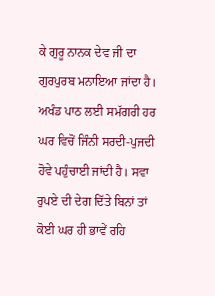ਕੇ ਗੁਰੂ ਨਾਨਕ ਦੇਵ ਜੀ ਦਾ ਗੁਰਪੁਰਬ ਮਨਾਇਆ ਜਾਂਦਾ ਹੈ। ਅਖੰਡ ਪਾਠ ਲਈ ਸਮੱਗਰੀ ਹਰ ਘਰ ਵਿਚੋਂ ਜਿੰਨੀ ਸਰਦੀ-ਪੁਜਦੀ ਹੋਵੇ ਪਹੁੰਚਾਈ ਜਾਂਦੀ ਹੈ। ਸਵਾ ਰੁਪਏ ਦੀ ਦੇਗ ਦਿੱਤੇ ਬਿਨਾਂ ਤਾਂ ਕੋਈ ਘਰ ਹੀ ਭਾਵੇਂ ਰਹਿ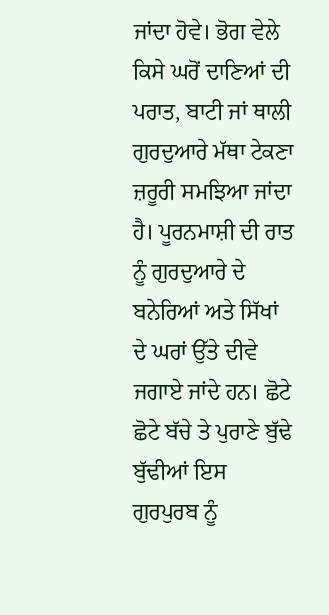ਜਾਂਦਾ ਹੋਵੇ। ਭੋਗ ਵੇਲੇ ਕਿਸੇ ਘਰੋਂ ਦਾਣਿਆਂ ਦੀ ਪਰਾਤ, ਬਾਟੀ ਜਾਂ ਥਾਲੀ ਗੁਰਦੁਆਰੇ ਮੱਥਾ ਟੇਕਣਾ ਜ਼ਰੂਰੀ ਸਮਝਿਆ ਜਾਂਦਾ ਹੈ। ਪੂਰਨਮਾਸ਼ੀ ਦੀ ਰਾਤ ਨੂੰ ਗੁਰਦੁਆਰੇ ਦੇ ਬਨੇਰਿਆਂ ਅਤੇ ਸਿੱਖਾਂ ਦੇ ਘਰਾਂ ਉੱਤੇ ਦੀਵੇ ਜਗਾਏ ਜਾਂਦੇ ਹਨ। ਛੋਟੇ ਛੋਟੇ ਬੱਚੇ ਤੇ ਪੁਰਾਣੇ ਬੁੱਢੇ ਬੁੱਢੀਆਂ ਇਸ ਗੁਰਪੁਰਬ ਨੂੰ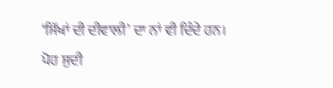‘ਸਿੱਖਾਂ ਦੀ ਦੀਵਾਲੀ’ ਦਾ ਨਾਂ ਵੀ ਦਿੰਦੇ ਹਨ।
ਪੋਹ ਸੁਦੀ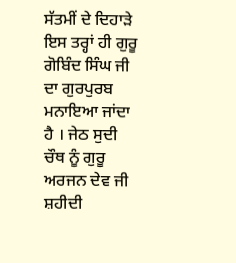ਸੱਤਮੀਂ ਦੇ ਦਿਹਾੜੇ ਇਸ ਤਰ੍ਹਾਂ ਹੀ ਗੁਰੂ ਗੋਬਿੰਦ ਸਿੰਘ ਜੀ ਦਾ ਗੁਰਪੁਰਬ ਮਨਾਇਆ ਜਾਂਦਾ ਹੈ । ਜੇਠ ਸੁਦੀ ਚੌਥ ਨੂੰ ਗੁਰੂ ਅਰਜਨ ਦੇਵ ਜੀ ਸ਼ਹੀਦੀ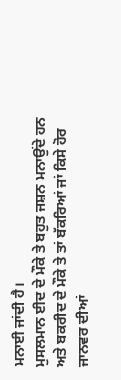ਮਨਾਈ ਜਾਂਦੀ ਹੈ।
ਮੁਸਲਮਾਨ ਈਦ ਦੇ ਮੌਕੇ ਤੇ ਬਹੁਤ ਜਸ਼ਨ ਮਨਾਉਂਦੇ ਹਨ ਅਤੇ ਬਕਰੀਦ ਦੇ ਮੌਕੇ ਤੇ ਤਾਂ ਬੱਕਰਿਆਂ ਜਾਂ ਕਿਸੇ ਹੋਰ ਜਾਨਵਰ ਦੀਆਂ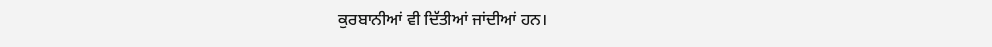ਕੁਰਬਾਨੀਆਂ ਵੀ ਦਿੱਤੀਆਂ ਜਾਂਦੀਆਂ ਹਨ।